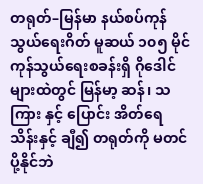တရုတ်–မြန်မာ နယ်စပ်ကုန်သွယ်ရေးဂိတ် မူဆယ် ၁၀၅ မိုင် ကုန်သွယ်ရေးစခန်းရှိ ဂိုဒေါင်များထဲတွင် မြန်မာ့ ဆန်၊ သကြား နှင့် ပြောင်း အိတ်ရေ သိန်းနှင့် ချီ၍ တရုတ်ကို မတင်ပို့နိုင်ဘဲ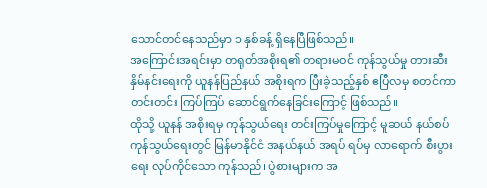သောင်တင်နေသည်မှာ ၁ နှစ်ခန့် ရှိနေပြီဖြစ်သည်။
အကြောင်းအရင်းမှာ တရုတ်အစိုးရ၏ တရားမဝင် ကုန်သွယ်မှု တားဆီးနှိမ်နင်းရေးကို ယူနန်ပြည်နယ် အစိုးရက ပြီးခဲ့သည့်နှစ် ဧပြီလမှ စတင်ကာ တင်းတင်း ကြပ်ကြပ် ဆောင်ရွက်နေခြင်းကြောင့် ဖြစ်သည်။
ထိုသို့ ယူနန် အစိုးရမှ ကုန်သွယ်ရေး တင်းကြပ်မှုကြောင့် မူဆယ် နယ်စပ်ကုန်သွယ်ရေးတွင် မြန်မာနိုင်ငံ အနယ်နယ် အရပ် ရပ်မှ လာရောက် စီးပွားရေး လုပ်ကိုင်သော ကုန်သည်၊ ပွဲစားများက အ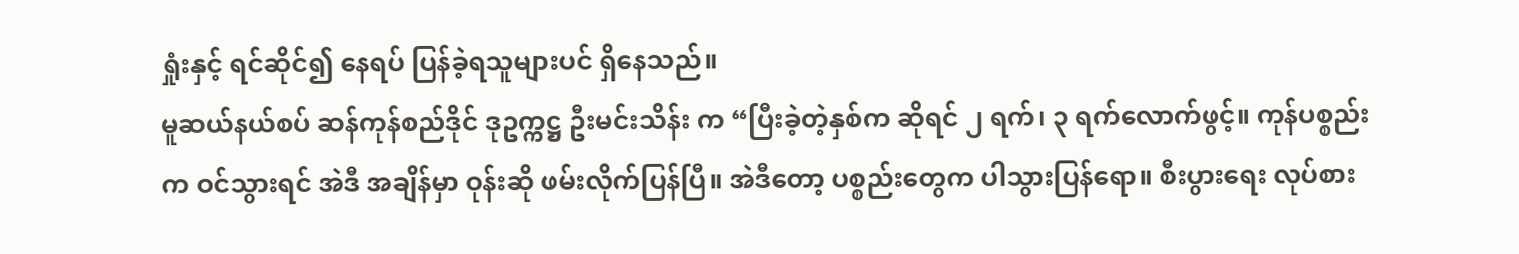ရှုံးနှင့် ရင်ဆိုင်၍ နေရပ် ပြန်ခဲ့ရသူများပင် ရှိနေသည်။
မူဆယ်နယ်စပ် ဆန်ကုန်စည်ဒိုင် ဒုဥက္ကဋ္ဌ ဦးမင်းသိန်း က “ပြီးခဲ့တဲ့နှစ်က ဆိုရင် ၂ ရက်၊ ၃ ရက်လောက်ဖွင့်။ ကုန်ပစ္စည်းက ဝင်သွားရင် အဲဒီ အချိန်မှာ ဝုန်းဆို ဖမ်းလိုက်ပြန်ပြီ။ အဲဒီတော့ ပစ္စည်းတွေက ပါသွားပြန်ရော။ စီးပွားရေး လုပ်စား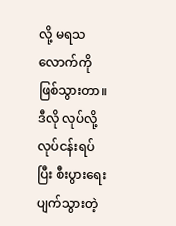လို့ မရသ လောက်ကို ဖြစ်သွားတာ။ ဒီလို လုပ်လို့ လုပ်ငန်းရပ်ပြီး စီးပွားရေး ပျက်သွားတဲ့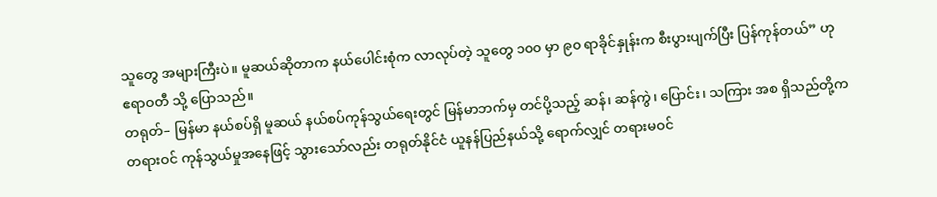သူတွေ အများကြီးပဲ။ မူဆယ်ဆိုတာက နယ်ပေါင်းစုံက လာလုပ်တဲ့ သူတွေ ၁၀၀ မှာ ၉၀ ရာခိုင်နှုန်းက စီးပွားပျက်ပြီး ပြန်ကုန်တယ်” ဟု ဧရာဝတီ သို့ ပြောသည်။
တရုတ်– မြန်မာ နယ်စပ်ရှိ မူဆယ် နယ်စပ်ကုန်သွယ်ရေးတွင် မြန်မာဘက်မှ တင်ပို့သည့် ဆန်၊ ဆန်ကွဲ၊ ပြောင်း၊ သကြား အစ ရှိသည်တို့က တရားဝင် ကုန်သွယ်မှုအနေဖြင့် သွားသော်လည်း တရုတ်နိုင်ငံ ယူနန်ပြည်နယ်သို့ ရောက်လျှင် တရားမဝင်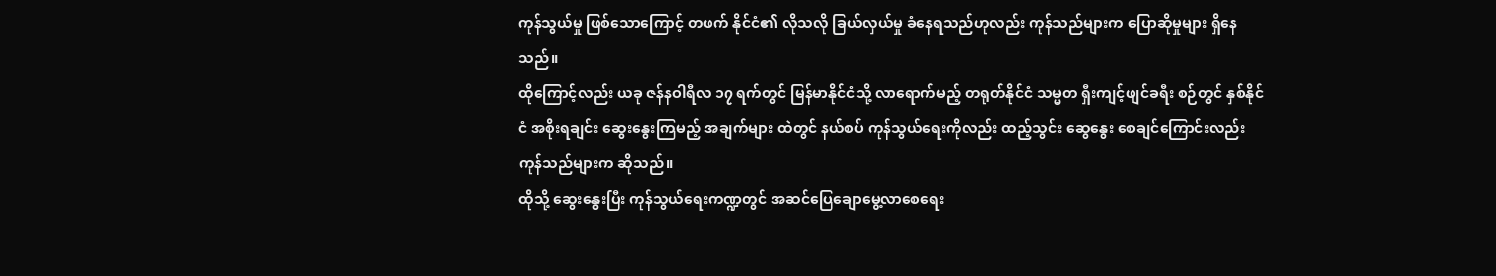ကုန်သွယ်မှု ဖြစ်သောကြောင့် တဖက် နိုင်ငံ၏ လိုသလို ခြယ်လှယ်မှု ခံနေရသည်ဟုလည်း ကုန်သည်များက ပြောဆိုမှုများ ရှိနေသည်။
ထိုကြောင့်လည်း ယခု ဇန်နဝါရီလ ၁၇ ရက်တွင် မြန်မာနိုင်ငံသို့ လာရောက်မည့် တရုတ်နိုင်ငံ သမ္မတ ရှီးကျင့်ဖျင်ခရီး စဉ်တွင် နှစ်နိုင်ငံ အစိုးရချင်း ဆွေးနွေးကြမည့် အချက်များ ထဲတွင် နယ်စပ် ကုန်သွယ်ရေးကိုလည်း ထည့်သွင်း ဆွေနွေး စေချင်ကြောင်းလည်း ကုန်သည်များက ဆိုသည်။
ထိုသို့ ဆွေးနွေးပြီး ကုန်သွယ်ရေးကဏ္ဍတွင် အဆင်ပြေချောမွေ့လာစေရေး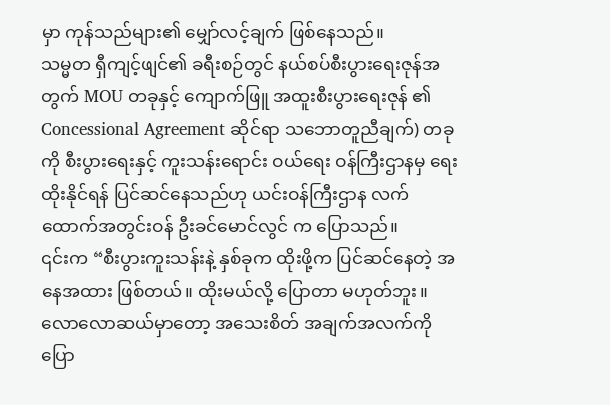မှာ ကုန်သည်များ၏ မျှော်လင့်ချက် ဖြစ်နေသည်။
သမ္မတ ရှီကျင့်ဖျင်၏ ခရီးစဉ်တွင် နယ်စပ်စီးပွားရေးဇုန်အတွက် MOU တခုနှင့် ကျောက်ဖြူ အထူးစီးပွားရေးဇုန် ၏ Concessional Agreement ဆိုင်ရာ သဘောတူညီချက်) တခုကို စီးပွားရေးနှင့် ကူးသန်းရောင်း ဝယ်ရေး ဝန်ကြီးဌာနမှ ရေးထိုးနိုင်ရန် ပြင်ဆင်နေသည်ဟု ယင်းဝန်ကြီးဌာန လက်ထောက်အတွင်းဝန် ဦးခင်မောင်လွင် က ပြောသည်။
၎င်းက “စီးပွားကူးသန်းနဲ့ နှစ်ခုက ထိုးဖို့က ပြင်ဆင်နေတဲ့ အနေအထား ဖြစ်တယ်။ ထိုးမယ်လို့ ပြောတာ မဟုတ်ဘူး။ လောလောဆယ်မှာတော့ အသေးစိတ် အချက်အလက်ကို ပြော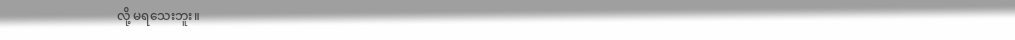လို့ မရသေးဘူး။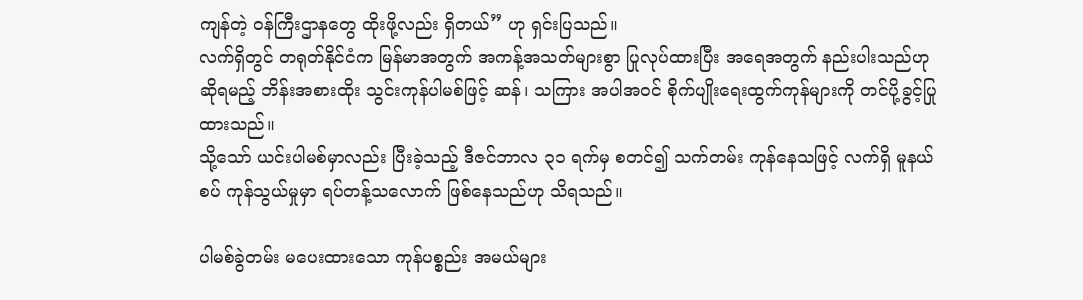ကျန်တဲ့ ဝန်ကြီးဌာနတွေ ထိုးဖို့လည်း ရှိတယ်” ဟု ရှင်းပြသည်။
လက်ရှိတွင် တရုတ်နိုင်ငံက မြန်မာအတွက် အကန့်အသတ်များစွာ ပြုလုပ်ထားပြီး အရေအတွက် နည်းပါးသည်ဟု ဆိုရမည့် ဘိန်းအစားထိုး သွင်းကုန်ပါမစ်ဖြင့် ဆန်၊ သကြား အပါအဝင် စိုက်ပျိုးရေးထွက်ကုန်များကို တင်ပို့ခွင့်ပြုထားသည်။
သို့သော် ယင်းပါမစ်မှာလည်း ပြီးခဲ့သည့် ဒီဇင်ဘာလ ၃၁ ရက်မှ စတင်၍ သက်တမ်း ကုန်နေသဖြင့် လက်ရှိ မူနယ်စပ် ကုန်သွယ်မှုမှာ ရပ်တန့်သလောက် ဖြစ်နေသည်ဟု သိရသည်။

ပါမစ်ခွဲတမ်း မပေးထားသော ကုန်ပစ္စည်း အမယ်များ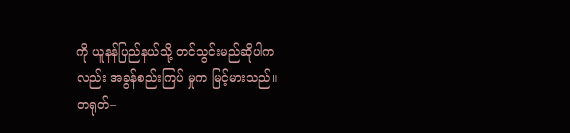ကို ယူနန်ပြည်နယ်သို့ တင်သွင်းမည်ဆိုပါကလည်း အခွန်စည်းကြပ် မှုက မြင့်မားသည်။
တရုတ်–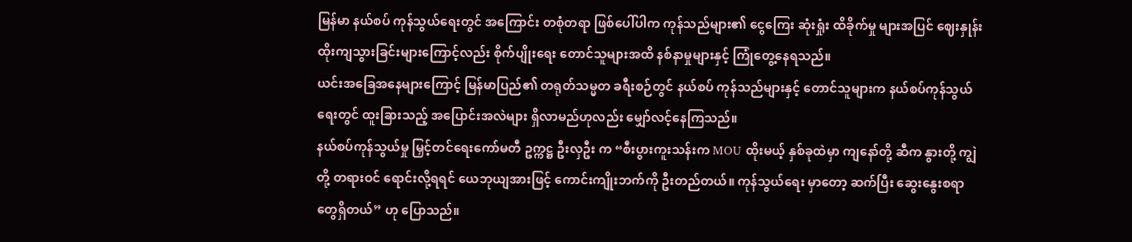မြန်မာ နယ်စပ် ကုန်သွယ်ရေးတွင် အကြောင်း တစုံတရာ ဖြစ်ပေါ်ပါက ကုန်သည်များ၏ ငွေကြေး ဆုံးရှုံး ထိခိုက်မှု များအပြင် ဈေးနှုန်း ထိုးကျသွားခြင်းများကြောင့်လည်း စိုက်ပျိုးရေး တောင်သူများအထိ နစ်နာမှုများနှင့် ကြုံတွေ့နေရသည်။
ယင်းအခြေအနေများကြောင့် မြန်မာပြည်၏ တရုတ်သမ္မတ ခရီးစဉ်တွင် နယ်စပ် ကုန်သည်များနှင့် တောင်သူများက နယ်စပ်ကုန်သွယ်ရေးတွင် ထူးခြားသည့် အပြောင်းအလဲများ ရှိလာမည်ဟုလည်း မျှော်လင့်နေကြသည်။
နယ်စပ်ကုန်သွယ်မှု မြှင့်တင်ရေးကော်မတီ ဥက္ကဋ္ဌ ဦးလှဦး က “စီးပွားကူးသန်းက MOU ထိုးမယ့် နှစ်ခုထဲမှာ ကျနော်တို့ ဆီက နွားတို့ ကျွဲတို့ တရားဝင် ရောင်းလို့ရရင် ယေဘုယျအားဖြင့် ကောင်းကျိုးဘက်ကို ဦးတည်တယ်။ ကုန်သွယ်ရေး မှာတော့ ဆက်ပြီး ဆွေးနွေးစရာတွေရှိတယ်” ဟု ပြောသည်။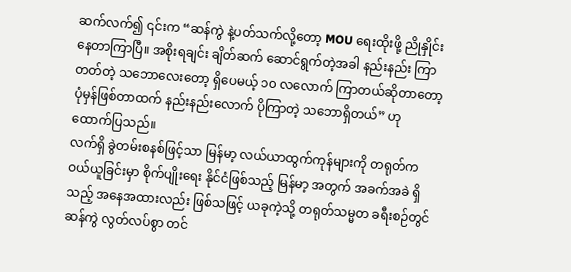ဆက်လက်၍ ၎င်းက “ဆန်ကွဲ နဲ့ပတ်သက်လို့တော့ MOU ရေးထိုးဖို့ ညိုနှိုင်းနေတာကြာပြီ။ အစိုးရချင်း ချိတ်ဆက် ဆောင်ရွက်တဲ့အခါ နည်းနည်း ကြာတတ်တဲ့ သဘောလေးတော့ ရှိပေမယ့် ၁၀ လလောက် ကြာတယ်ဆိုတာတော့ ပုံမှန်ဖြစ်တာထက် နည်းနည်းလောက် ပိုကြာတဲ့ သဘောရှိတယ်” ဟု ထောက်ပြသည်။
လက်ရှိ ခွဲတမ်းစနစ်ဖြင့်သာ မြန်မာ့ လယ်ယာထွက်ကုန်များကို တရုတ်က ဝယ်ယူခြင်းမှာ စိုက်ပျိုးရေး နိုင်ငံဖြစ်သည့် မြန်မာ့ အတွက် အခက်အခဲ ရှိသည့် အနေအထားလည်း ဖြစ်သဖြင့် ယခုကဲ့သို့ တရုတ်သမ္မတ ခရီးစဉ်တွင် ဆန်ကွဲ လွတ်လပ်စွာ တင်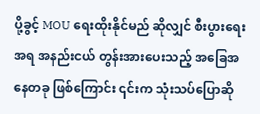ပို့ခွင့် MOU ရေးထိုးနိုင်မည် ဆိုလျှင် စီးပွားရေးအရ အနည်းငယ် တွန်းအားပေးသည့် အခြေအနေတခု ဖြစ်ကြောင်း ၎င်းက သုံးသပ်ပြောဆို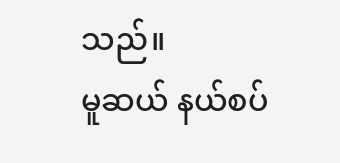သည်။
မူဆယ် နယ်စပ်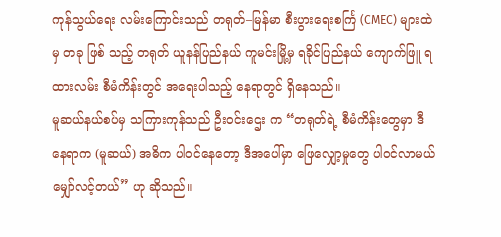ကုန်သွယ်ရေး လမ်းကြောင်းသည် တရုတ်–မြန်မာ စီးပွားရေးစင်္ကြ (CMEC) များထဲမှ တခု ဖြစ် သည့် တရုတ် ယူနန်ပြည်နယ် ကူမင်းမြို့မှ ရခိုင်ပြည်နယ် ကျောက်ဖြူ ရထားလမ်း စီမံကိန်းတွင် အရေးပါသည့် နေရာတွင် ရှိနေသည်။
မူဆယ်နယ်စပ်မှ သကြားကုန်သည် ဦးဝင်းဌေး က “တရုတ်ရဲ့ စီမံကိန်းတွေမှာ ဒီနေရာက (မူဆယ်) အဓိက ပါဝင်နေတော့ ဒီအပေါ်မှာ ဖြေလျှော့မှုတွေ ပါဝင်လာမယ် မျှော်လင့်တယ်” ဟု ဆိုသည်။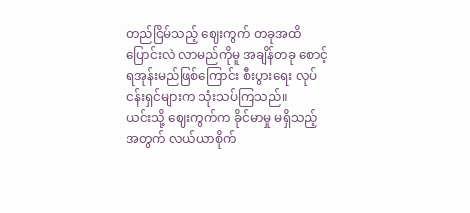တည်ငြိမ်သည့် ဈေးကွက် တခုအထိ ပြောင်းလဲ လာမည်ကိုမူ အချိန်တခု စောင့်ရအုန်းမည်ဖြစ်ကြောင်း စီးပွားရေး လုပ်ငန်းရှင်များက သုံးသပ်ကြသည်။
ယင်းသို့ ဈေးကွက်က ခိုင်မာမှု မရှိသည့်အတွက် လယ်ယာစိုက်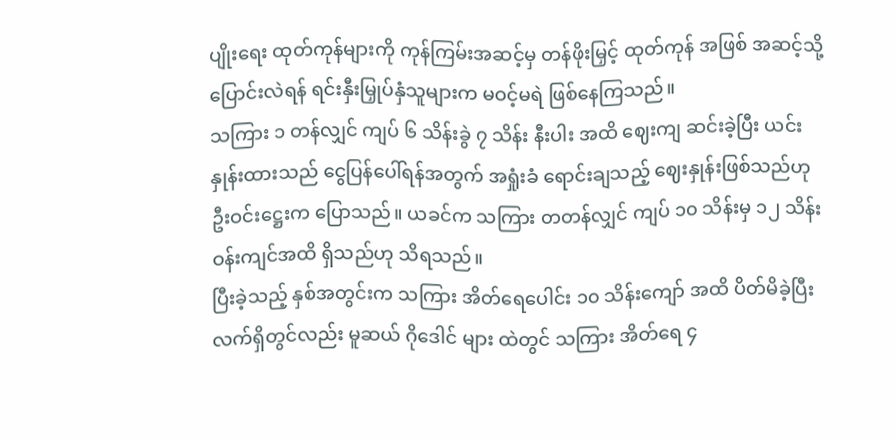ပျိုးရေး ထုတ်ကုန်များကို ကုန်ကြမ်းအဆင့်မှ တန်ဖိုးမြှင့် ထုတ်ကုန် အဖြစ် အဆင့်သို့ ပြောင်းလဲရန် ရင်းနှီးမြှုပ်နှံသူများက မဝင့်မရဲ ဖြစ်နေကြသည်။
သကြား ၁ တန်လျှင် ကျပ် ၆ သိန်းခွဲ ၇ သိန်း နီးပါး အထိ ဈေးကျ ဆင်းခဲ့ပြီး ယင်းနှုန်းထားသည် ငွေပြန်ပေါ်ရန်အတွက် အရှုံးခံ ရောင်းချသည့် ဈေးနှုန်းဖြစ်သည်ဟု ဦးဝင်းဋ္ဌေးက ပြောသည်။ ယခင်က သကြား တတန်လျှင် ကျပ် ၁၀ သိန်းမှ ၁၂ သိန်း ဝန်းကျင်အထိ ရှိသည်ဟု သိရသည်။
ပြီးခဲ့သည့် နှစ်အတွင်းက သကြား အိတ်ရေပေါင်း ၁၀ သိန်းကျော် အထိ ပိတ်မိခဲ့ပြီး လက်ရှိတွင်လည်း မူဆယ် ဂိုဒေါင် များ ထဲတွင် သကြား အိတ်ရေ ၄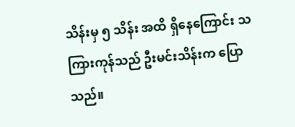သိန်းမှ ၅ သိန်း အထိ ရှိနေကြောင်း သကြားကုန်သည် ဦးမင်းသိန်းက ပြောသည်။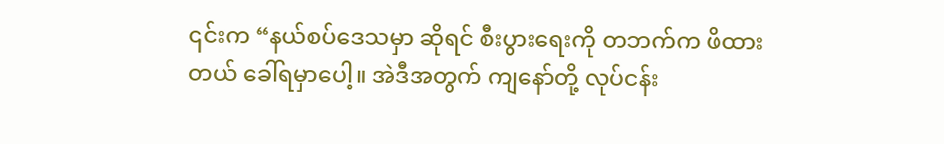၎င်းက “နယ်စပ်ဒေသမှာ ဆိုရင် စီးပွားရေးကို တဘက်က ဖိထားတယ် ခေါ်ရမှာပေါ့။ အဲဒီအတွက် ကျနော်တို့ လုပ်ငန်း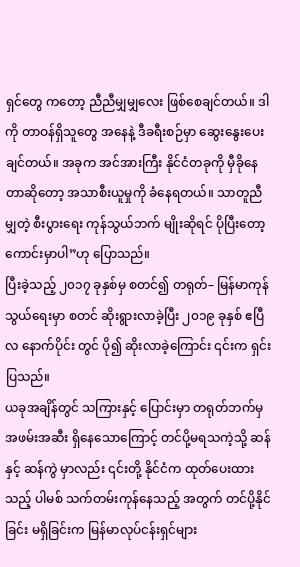ရှင်တွေ ကတော့ ညီညီမျှမျှလေး ဖြစ်စေချင်တယ်။ ဒါကို တာဝန်ရှိသူတွေ အနေနဲ့ ဒီခရီးစဉ်မှာ ဆွေးနွေးပေးချင်တယ်။ အခုက အင်အားကြီး နိုင်ငံတခုကို မှီခိုနေတာဆိုတော့ အသာစီးယူမှုကို ခံနေရတယ်။ သာတူညီမျှတဲ့ စီးပွားရေး ကုန်သွယ်ဘက် မျိုးဆိုရင် ပိုပြီးတော့ ကောင်းမှာပါ”ဟု ပြောသည်။
ပြီးခဲ့သည့် ၂၀၁၇ ခုနှစ်မှ စတင်၍ တရုတ်– မြန်မာကုန်သွယ်ရေးမှာ စတင် ဆိုးရွားလာခဲ့ပြီး ၂၀၁၉ ခုနှစ် ဧပြီလ နောက်ပိုင်း တွင် ပို၍ ဆိုးလာခဲ့ကြောင်း ၎င်းက ရှင်းပြသည်။
ယခုအချိန်တွင် သကြားနှင့် ပြောင်းမှာ တရုတ်ဘက်မှ အဖမ်းအဆီး ရှိနေသောကြောင့် တင်ပို့မရသကဲ့သို့ ဆန်နှင့် ဆန်ကွဲ မှာလည်း ၎င်းတို့ နိုင်ငံက ထုတ်ပေးထားသည့် ပါမစ် သက်တမ်းကုန်နေသည့် အတွက် တင်ပို့နိုင်ခြင်း မရှိခြင်းက မြန်မာလုပ်ငန်းရှင်များ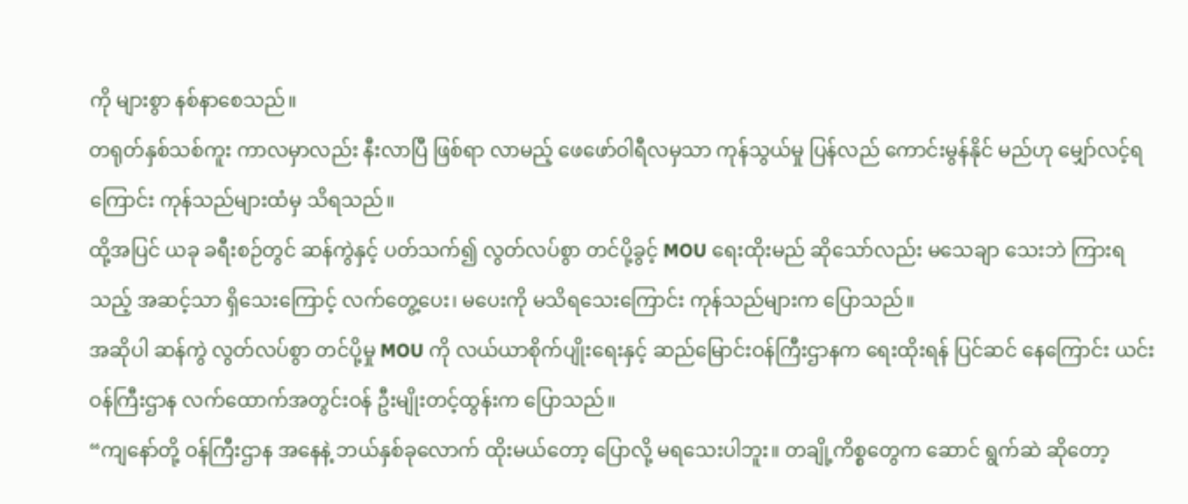ကို များစွာ နစ်နာစေသည်။
တရုတ်နှစ်သစ်ကူး ကာလမှာလည်း နီးလာပြီ ဖြစ်ရာ လာမည့် ဖေဖော်ဝါရီလမှသာ ကုန်သွယ်မှု ပြန်လည် ကောင်းမွန်နိုင် မည်ဟု မျှော်လင့်ရကြောင်း ကုန်သည်များထံမှ သိရသည်။
ထို့အပြင် ယခု ခရီးစဉ်တွင် ဆန်ကွဲနှင့် ပတ်သက်၍ လွတ်လပ်စွာ တင်ပို့ခွင့် MOU ရေးထိုးမည် ဆိုသော်လည်း မသေချာ သေးဘဲ ကြားရသည့် အဆင့်သာ ရှိသေးကြောင့် လက်တွေ့ပေး၊ မပေးကို မသိရသေးကြောင်း ကုန်သည်များက ပြောသည်။
အဆိုပါ ဆန်ကွဲ လွတ်လပ်စွာ တင်ပို့မှု MOU ကို လယ်ယာစိုက်ပျိုးရေးနှင့် ဆည်မြောင်းဝန်ကြီးဌာနက ရေးထိုးရန် ပြင်ဆင် နေကြောင်း ယင်းဝန်ကြီးဌာန လက်ထောက်အတွင်းဝန် ဦးမျိုးတင့်ထွန်းက ပြောသည်။
“ကျနော်တို့ ဝန်ကြီးဌာန အနေနဲ့ ဘယ်နှစ်ခုလောက် ထိုးမယ်တော့ ပြောလို့ မရသေးပါဘူး။ တချို့ကိစ္စတွေက ဆောင် ရွက်ဆဲ ဆိုတော့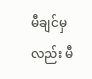မီချင်မှလည်း မီ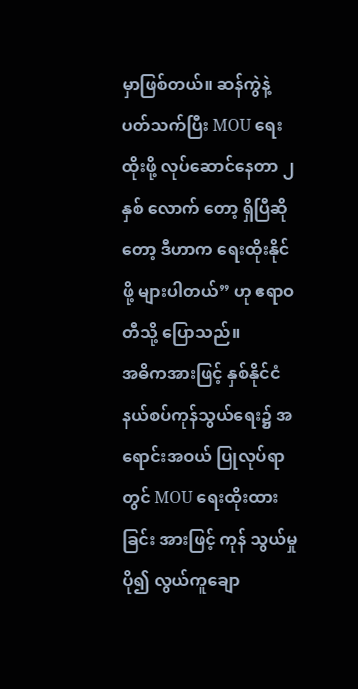မှာဖြစ်တယ်။ ဆန်ကွဲနဲ့ ပတ်သက်ပြီး MOU ရေးထိုးဖို့ လုပ်ဆောင်နေတာ ၂ နှစ် လောက် တော့ ရှိပြီဆိုတော့ ဒီဟာက ရေးထိုးနိုင်ဖို့ များပါတယ်” ဟု ဧရာဝတီသို့ ပြောသည်။
အဓိကအားဖြင့် နှစ်နိုင်ငံ နယ်စပ်ကုန်သွယ်ရေး၌ အရောင်းအဝယ် ပြုလုပ်ရာတွင် MOU ရေးထိုးထားခြင်း အားဖြင့် ကုန် သွယ်မှု ပို၍ လွယ်ကူချော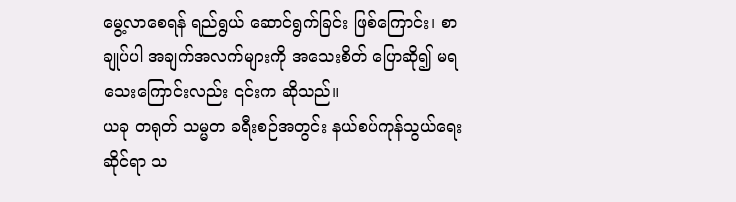မွေ့လာစေရန် ရည်ရွယ် ဆောင်ရွက်ခြင်း ဖြစ်ကြောင်း၊ စာချုပ်ပါ အချက်အလက်များကို အသေးစိတ် ပြောဆို၍ မရသေးကြောင်းလည်း ၎င်းက ဆိုသည်။
ယခု တရုတ် သမ္မတ ခရီးစဉ်အတွင်း နယ်စပ်ကုန်သွယ်ရေးဆိုင်ရာ သ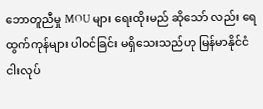ဘောတူညီမှု MOU များ ရေးထိုးမည် ဆိုသော် လည်း ရေထွက်ကုန်များ ပါဝင်ခြင်း မရှိသေးသည်ဟု မြန်မာနိုင်ငံငါးလုပ်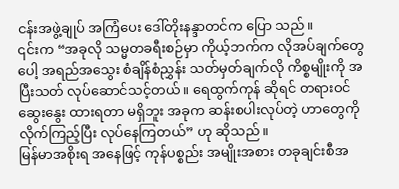ငန်းအဖွဲ့ချုပ် အကြံပေး ဒေါ်တိုးနန္ဒာတင်က ပြော သည်။
၎င်းက “အခုလို သမ္မတခရီးစဉ်မှာ ကိုယ့်ဘက်က လိုအပ်ချက်တွေပေါ့ အရည်အသွေး စံချိန်စံညွှန်း သတ်မှတ်ချက်လို ကိစ္စမျိုးကို အပြီးသတ် လုပ်ဆောင်သင့်တယ်။ ရေထွက်ကုန် ဆိုရင် တရားဝင် ဆွေးနွေး ထားရတာ မရှိဘူး အခုက ဆန်းစပါးလုပ်တဲ့ ဟာတွေကို လိုက်ကြည့်ပြီး လုပ်နေကြတယ်” ဟု ဆိုသည်။
မြန်မာအစိုးရ အနေဖြင့် ကုန်ပစ္စည်း အမျိုးအစား တခုချင်းစီအ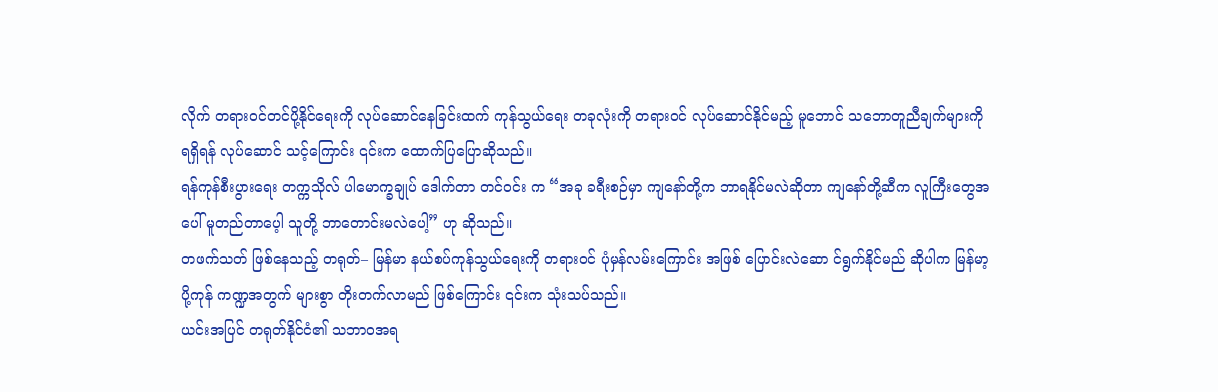လိုက် တရားဝင်တင်ပို့နိုင်ရေးကို လုပ်ဆောင်နေခြင်းထက် ကုန်သွယ်ရေး တခုလုံးကို တရားဝင် လုပ်ဆောင်နိုင်မည့် မူဘောင် သဘောတူညီချက်များကို ရရှိရန် လုပ်ဆောင် သင့်ကြောင်း ၎င်းက ထောက်ပြပြောဆိုသည်။
ရန်ကုန်စီးပွားရေး တက္ကသိုလ် ပါမောက္ခချုပ် ဒေါက်တာ တင်ဝင်း က “အခု ခရီးစဉ်မှာ ကျနော်တို့က ဘာရနိုင်မလဲဆိုတာ ကျနော်တို့ဆီက လူကြီးတွေအပေါ် မူတည်တာပေ့ါ သူတို့ ဘာတောင်းမလဲပေါ့” ဟု ဆိုသည်။
တဖက်သတ် ဖြစ်နေသည့် တရုတ်– မြန်မာ နယ်စပ်ကုန်သွယ်ရေးကို တရားဝင် ပုံမှန်လမ်းကြောင်း အဖြစ် ပြောင်းလဲဆော င်ရွက်နိုင်မည် ဆိုပါက မြန်မာ့ပို့ကုန် ကဏ္ဍအတွက် များစွာ တိုးတက်လာမည် ဖြစ်ကြောင်း ၎င်းက သုံးသပ်သည်။
ယင်းအပြင် တရုတ်နိုင်ငံ၏ သဘာဝအရ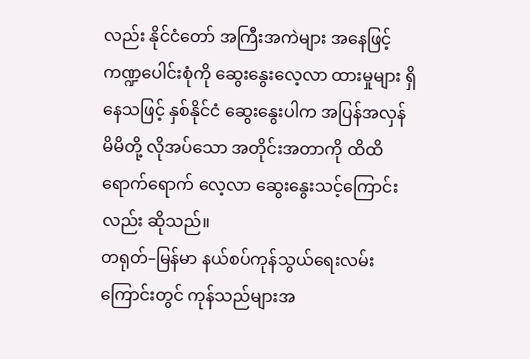လည်း နိုင်ငံတော် အကြီးအကဲများ အနေဖြင့် ကဏ္ဍပေါင်းစုံကို ဆွေးနွေးလေ့လာ ထားမှုများ ရှိနေသဖြင့် နှစ်နိုင်ငံ ဆွေးနွေးပါက အပြန်အလှန် မိမိတို့ လိုအပ်သော အတိုင်းအတာကို ထိထိရောက်ရောက် လေ့လာ ဆွေးနွေးသင့်ကြောင်းလည်း ဆိုသည်။
တရုတ်–မြန်မာ နယ်စပ်ကုန်သွယ်ရေးလမ်းကြောင်းတွင် ကုန်သည်များအ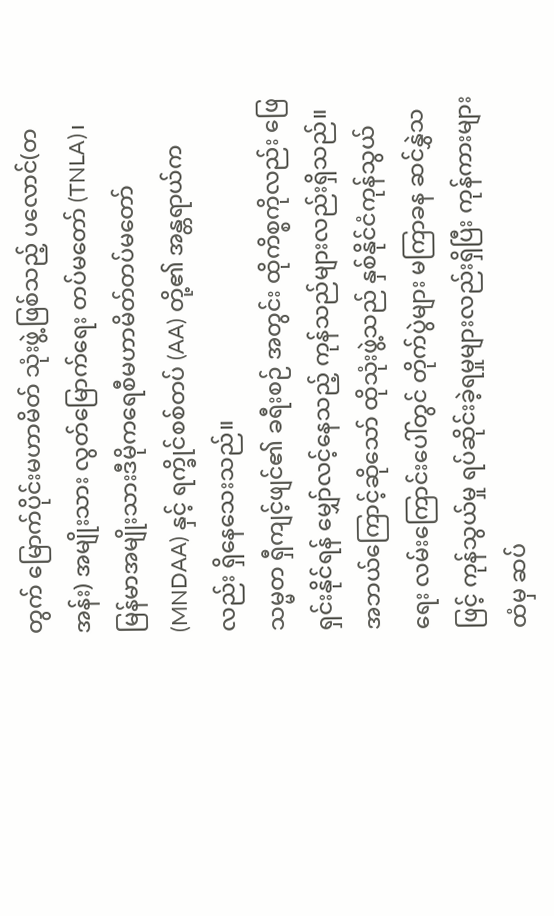တွက် မြောက်ပိုင်းမဟာမိတ် သုံးဖွဲ့ဖြစ်သည့် ပလောင်(တအန်း) အမျိုးသား လွတ်မြောက်ရေး တပ်မတော် (TNLA)၊ မြန်မာအမျိုးသားဒီမိုကရေစီမဟာမိတ်တပ်မတော် (MNDAA) နှင့် ရက္ခိုင်စစ်တပ် (AA) တို့၏ အန္တရာယ်ကလည်း ရှိနေသေးသည်။
သမ္မတ ရှီကျင့်ဖျင်၏ ခရီးစဉ် အတွင်း ထိုကိစ္စကိုလည်း ဖြေရှင်းနိုင်ရန် မျှော်လင့်နေသည့် ကုန်သည်များလည်းရှိသည်။ အဘယ်ကြောင့်ဆိုသော် ထိုသုံးဖွဲ့သည် နှစ်နိုင်ငံကုန်သွယ်ရေး လမ်းကြောင်းပေါ်တွင် တိုက်ပွဲများ မကြာခန ဆင်နွှဲသဖြင့် ကုန်သွယ်မှု ရပ်ဆိုင်းခဲ့ရမှုများလည်းရှိပြီး ကုန်ကားများထံမှ ဆပ်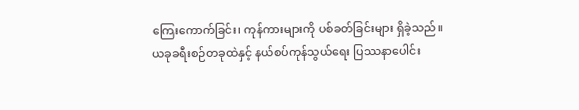ကြေးကောက်ခြင်း၊ ကုန်ကားများကို ပစ်ခတ်ခြင်းများ ရှိခဲ့သည်။
ယခုခရီးစဉ်တခုထဲနှင့် နယ်စပ်ကုန်သွယ်ရေး ပြဿနာပေါင်း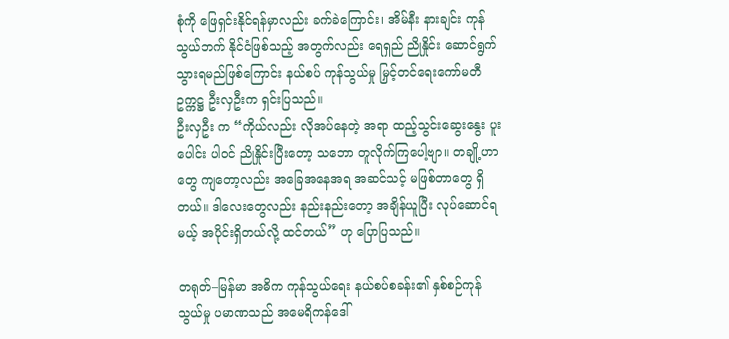စုံကို ဖြေရှင်းနိုင်ရန်မှာလည်း ခက်ခဲကြောင်း၊ အိမ်နီး နားချင်း ကုန်သွယ်ဘက် နိုင်ငံဖြစ်သည့် အတွက်လည်း ရေရှည် ညိုနှိုင်း ဆောင်ရွက်သွားရမည်ဖြစ်ကြောင်း နယ်စပ် ကုန်သွယ်မှု မြှင့်တင်ရေးကော်မတီ ဥက္ကဋ္ဌ ဦးလှဦးက ရှင်းပြသည်။
ဦးလှဦး က “ကိုယ်လည်း လိုအပ်နေတဲ့ အရာ ထည့်သွင်းဆွေးနွေး ပူးပေါင်း ပါဝင် ညိုနှိုင်းပြီးတော့ သဘော တူလိုက်ကြပေါ့ဗျာ။ တချို့ဟာတွေ ကျတော့လည်း အခြေအနေအရ အဆင်သင့် မဖြစ်တာတွေ ရှိတယ်။ ဒါလေးတွေလည်း နည်းနည်းတော့ အချိန်ယူပြီး လုပ်ဆောင်ရမယ့် အပိုင်းရှိတယ်လို့ ထင်တယ်” ဟု ပြောပြသည်။

တရုတ်–မြန်မာ အဓိက ကုန်သွယ်ရေး နယ်စပ်စခန်း၏ နှစ်စဉ်ကုန်သွယ်မှု ပမာဏသည် အမေရိကန်ဒေါ်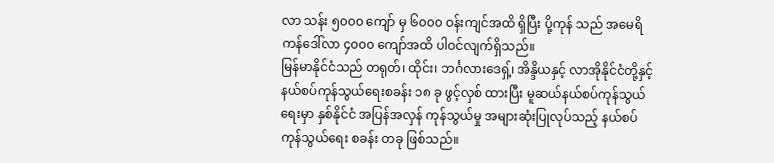လာ သန်း ၅၀၀၀ ကျော် မှ ၆၀၀၀ ဝန်းကျင်အထိ ရှိပြီး ပို့ကုန် သည် အမေရိကန်ဒေါ်လာ ၄၀၀၀ ကျော်အထိ ပါဝင်လျက်ရှိသည်။
မြန်မာနိုင်ငံသည် တရုတ်၊ ထိုင်း၊ ဘင်္ဂလားဒေရှ့်၊ အိန္ဒိယနှင့် လာအိုနိုင်ငံတို့နှင့် နယ်စပ်ကုန်သွယ်ရေးစခန်း ၁၈ ခု ဖွင့်လှစ် ထားပြီး မူဆယ်နယ်စပ်ကုန်သွယ်ရေးမှာ နှစ်နိုင်ငံ အပြန်အလှန် ကုန်သွယ်မှု အများဆုံးပြုလုပ်သည့် နယ်စပ်ကုန်သွယ်ရေး စခန်း တခု ဖြစ်သည်။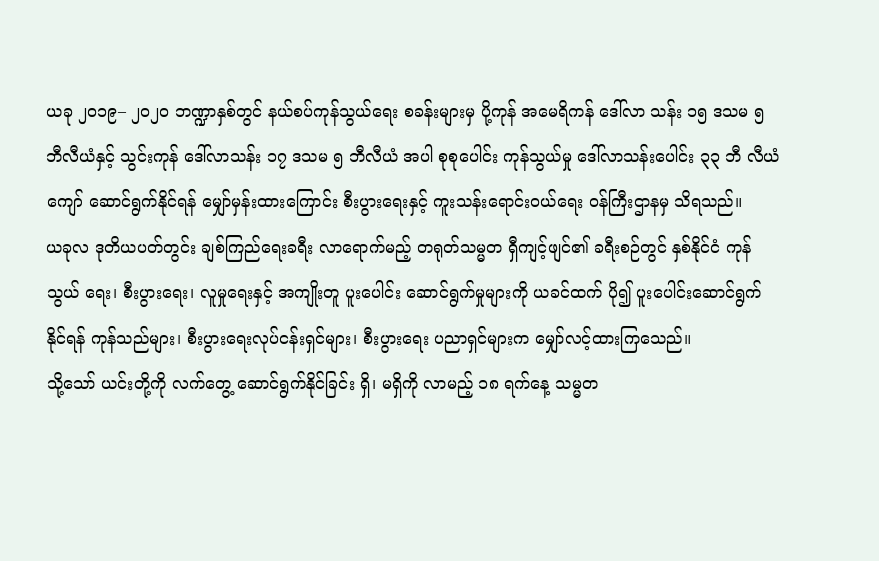ယခု ၂၀၁၉– ၂၀၂၀ ဘဏ္ဍာနှစ်တွင် နယ်စပ်ကုန်သွယ်ရေး စခန်းများမှ ပို့ကုန် အမေရိကန် ဒေါ်လာ သန်း ၁၅ ဒသမ ၅ ဘီလီယံနှင့် သွင်းကုန် ဒေါ်လာသန်း ၁၇ ဒသမ ၅ ဘီလီယံ အပါ စုစုပေါင်း ကုန်သွယ်မှု ဒေါ်လာသန်းပေါင်း ၃၃ ဘီ လီယံ ကျော် ဆောင်ရွက်နိုင်ရန် မျှော်မှန်းထားကြောင်း စီးပွားရေးနှင့် ကူးသန်းရောင်းဝယ်ရေး ဝန်ကြီးဌာနမှ သိရသည်။
ယခုလ ဒုတိယပတ်တွင်း ချစ်ကြည်ရေးခရီး လာရောက်မည့် တရုတ်သမ္မတ ရှီကျင့်ဖျင်၏ ခရီးစဉ်တွင် နှစ်နိုင်ငံ ကုန်သွယ် ရေး၊ စီးပွားရေး၊ လူမှုရေးနှင့် အကျိုးတူ ပူးပေါင်း ဆောင်ရွက်မှုများကို ယခင်ထက် ပို၍ ပူးပေါင်းဆောင်ရွက်နိုင်ရန် ကုန်သည်များ၊ စီးပွားရေးလုပ်ငန်းရှင်များ၊ စီးပွားရေး ပညာရှင်များက မျှော်လင့်ထားကြသေည်။
သို့သော် ယင်းတို့ကို လက်တွေ့ ဆောင်ရွက်နိုင်ခြင်း ရှိ၊ မရှိကို လာမည့် ၁၈ ရက်နေ့ သမ္မတ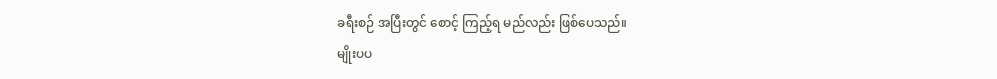ခရီးစဉ် အပြီးတွင် စောင့် ကြည့်ရ မည်လည်း ဖြစ်ပေသည်။
မျိုးပပ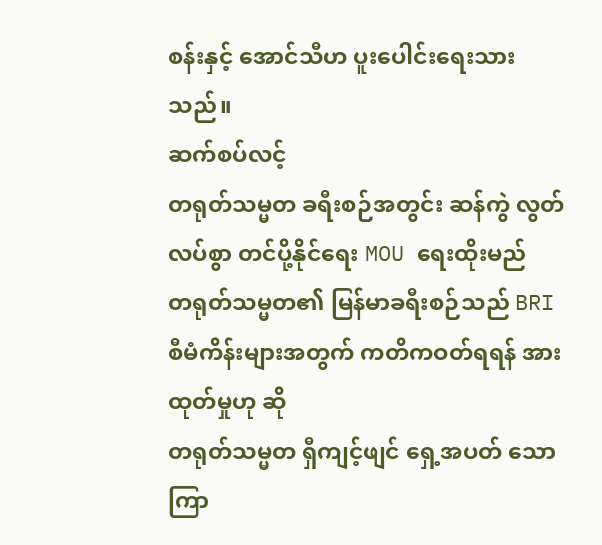စန်းနှင့် အောင်သီဟ ပူးပေါင်းရေးသားသည်။
ဆက်စပ်လင့်
တရုတ်သမ္မတ ခရီးစဉ်အတွင်း ဆန်ကွဲ လွတ်လပ်စွာ တင်ပို့နိုင်ရေး MOU ရေးထိုးမည်
တရုတ်သမ္မတ၏ မြန်မာခရီးစဉ်သည် BRI စီမံကိန်းများအတွက် ကတိကဝတ်ရရန် အားထုတ်မှုဟု ဆို
တရုတ်သမ္မတ ရှီကျင့်ဖျင် ရှေ့အပတ် သောကြာ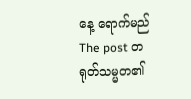နေ့ ရောက်မည်
The post တရုတ်သမ္မတ၏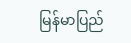မြန်မာပြည်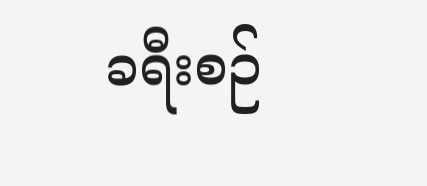ခရီးစဉ်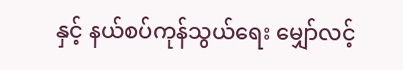နှင့် နယ်စပ်ကုန်သွယ်ရေး မျှော်လင့်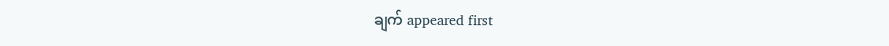ချက် appeared first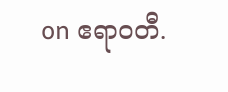on ဧရာဝတီ.